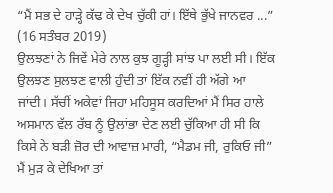“ਮੈਂ ਸਭ ਦੇ ਹਾੜ੍ਹੇ ਕੱਢ ਕੇ ਦੇਖ ਚੁੱਕੀ ਹਾਂ। ਇੱਥੇ ਭੁੱਖੇ ਜਾਨਵਰ ...”
(16 ਸਤੰਬਰ 2019)
ਉਲਝਣਾਂ ਨੇ ਜਿਵੇਂ ਮੇਰੇ ਨਾਲ ਕੁਝ ਗੂੜ੍ਹੀ ਸਾਂਝ ਪਾ ਲਈ ਸੀ। ਇੱਕ ਉਲਝਣ ਸੁਲਝਣ ਵਾਲੀ ਹੁੰਦੀ ਤਾਂ ਇੱਕ ਨਵੀਂ ਹੀ ਅੱਗੇ ਆ ਜਾਂਦੀ। ਸੱਚੀਂ ਅਕੇਵਾਂ ਜਿਹਾ ਮਹਿਸੂਸ ਕਰਦਿਆਂ ਮੈਂ ਸਿਰ ਹਾਲੇ ਅਸਮਾਨ ਵੱਲ ਰੱਬ ਨੂੰ ਉਲਾਂਭਾ ਦੇਣ ਲਈ ਚੁੱਕਿਆ ਹੀ ਸੀ ਕਿ ਕਿਸੇ ਨੇ ਬੜੀ ਜ਼ੋਰ ਦੀ ਆਵਾਜ਼ ਮਾਰੀ, “ਮੈਡਮ ਜੀ, ਰੁਕਿਓ ਜੀ” ਮੈਂ ਮੁੜ ਕੇ ਦੇਖਿਆ ਤਾਂ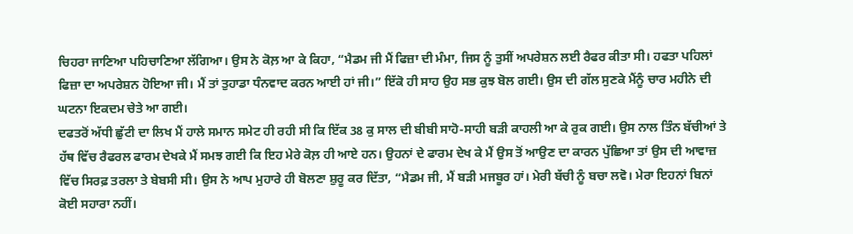ਚਿਹਰਾ ਜਾਣਿਆ ਪਹਿਚਾਣਿਆ ਲੱਗਿਆ। ਉਸ ਨੇ ਕੋਲ਼ ਆ ਕੇ ਕਿਹਾ, “ਮੈਡਮ ਜੀ ਮੈਂ ਫਿਜ਼ਾ ਦੀ ਮੰਮਾ, ਜਿਸ ਨੂੰ ਤੁਸੀਂ ਅਪਰੇਸ਼ਨ ਲਈ ਰੈਫਰ ਕੀਤਾ ਸੀ। ਹਫਤਾ ਪਹਿਲਾਂ ਫਿਜ਼ਾ ਦਾ ਅਪਰੇਸ਼ਨ ਹੋਇਆ ਜੀ। ਮੈਂ ਤਾਂ ਤੁਹਾਡਾ ਧੰਨਵਾਦ ਕਰਨ ਆਈ ਹਾਂ ਜੀ।” ਇੱਕੋ ਹੀ ਸਾਹ ਉਹ ਸਭ ਕੁਝ ਬੋਲ ਗਈ। ਉਸ ਦੀ ਗੱਲ ਸੁਣਕੇ ਮੈਂਨੂੰ ਚਾਰ ਮਹੀਨੇ ਦੀ ਘਟਨਾ ਇਕਦਮ ਚੇਤੇ ਆ ਗਈ।
ਦਫਤਰੋਂ ਅੱਧੀ ਛੁੱਟੀ ਦਾ ਲਿਖ ਮੈਂ ਹਾਲੇ ਸਮਾਨ ਸਮੇਟ ਹੀ ਰਹੀ ਸੀ ਕਿ ਇੱਕ 38 ਕੁ ਸਾਲ ਦੀ ਬੀਬੀ ਸਾਹੋ-ਸਾਹੀ ਬੜੀ ਕਾਹਲੀ ਆ ਕੇ ਰੁਕ ਗਈ। ਉਸ ਨਾਲ ਤਿੰਨ ਬੱਚੀਆਂ ਤੇ ਹੱਥ ਵਿੱਚ ਰੈਫਰਲ ਫਾਰਮ ਦੇਖਕੇ ਮੈਂ ਸਮਝ ਗਈ ਕਿ ਇਹ ਮੇਰੇ ਕੋਲ਼ ਹੀ ਆਏ ਹਨ। ਉਹਨਾਂ ਦੇ ਫਾਰਮ ਦੇਖ ਕੇ ਮੈਂ ਉਸ ਤੋਂ ਆਉਣ ਦਾ ਕਾਰਨ ਪੁੱਛਿਆ ਤਾਂ ਉਸ ਦੀ ਆਵਾਜ਼ ਵਿੱਚ ਸਿਰਫ਼ ਤਰਲਾ ਤੇ ਬੇਬਸੀ ਸੀ। ਉਸ ਨੇ ਆਪ ਮੁਹਾਰੇ ਹੀ ਬੋਲਣਾ ਸ਼ੁਰੂ ਕਰ ਦਿੱਤਾ, “ਮੈਡਮ ਜੀ, ਮੈਂ ਬੜੀ ਮਜਬੂਰ ਹਾਂ। ਮੇਰੀ ਬੱਚੀ ਨੂੰ ਬਚਾ ਲਵੋ। ਮੇਰਾ ਇਹਨਾਂ ਬਿਨਾਂ ਕੋਈ ਸਹਾਰਾ ਨਹੀਂ।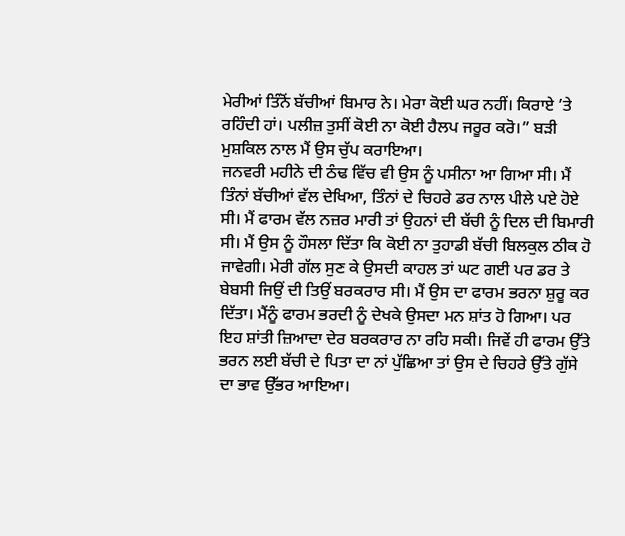ਮੇਰੀਆਂ ਤਿੰਨੋਂ ਬੱਚੀਆਂ ਬਿਮਾਰ ਨੇ। ਮੇਰਾ ਕੋਈ ਘਰ ਨਹੀਂ। ਕਿਰਾਏ ’ਤੇ ਰਹਿੰਦੀ ਹਾਂ। ਪਲੀਜ਼ ਤੁਸੀਂ ਕੋਈ ਨਾ ਕੋਈ ਹੈਲਪ ਜਰੂਰ ਕਰੋ।” ਬੜੀ ਮੁਸ਼ਕਿਲ ਨਾਲ ਮੈਂ ਉਸ ਚੁੱਪ ਕਰਾਇਆ।
ਜਨਵਰੀ ਮਹੀਨੇ ਦੀ ਠੰਢ ਵਿੱਚ ਵੀ ਉਸ ਨੂੰ ਪਸੀਨਾ ਆ ਗਿਆ ਸੀ। ਮੈਂ ਤਿੰਨਾਂ ਬੱਚੀਆਂ ਵੱਲ ਦੇਖਿਆ, ਤਿੰਨਾਂ ਦੇ ਚਿਹਰੇ ਡਰ ਨਾਲ ਪੀਲੇ ਪਏ ਹੋਏ ਸੀ। ਮੈਂ ਫਾਰਮ ਵੱਲ ਨਜ਼ਰ ਮਾਰੀ ਤਾਂ ਉਹਨਾਂ ਦੀ ਬੱਚੀ ਨੂੰ ਦਿਲ ਦੀ ਬਿਮਾਰੀ ਸੀ। ਮੈਂ ਉਸ ਨੂੰ ਹੌਸਲਾ ਦਿੱਤਾ ਕਿ ਕੋਈ ਨਾ ਤੁਹਾਡੀ ਬੱਚੀ ਬਿਲਕੁਲ ਠੀਕ ਹੋ ਜਾਵੇਗੀ। ਮੇਰੀ ਗੱਲ ਸੁਣ ਕੇ ਉਸਦੀ ਕਾਹਲ ਤਾਂ ਘਟ ਗਈ ਪਰ ਡਰ ਤੇ ਬੇਬਸੀ ਜਿਉਂ ਦੀ ਤਿਉਂ ਬਰਕਰਾਰ ਸੀ। ਮੈਂ ਉਸ ਦਾ ਫਾਰਮ ਭਰਨਾ ਸ਼ੁਰੂ ਕਰ ਦਿੱਤਾ। ਮੈਂਨੂੰ ਫਾਰਮ ਭਰਦੀ ਨੂੰ ਦੇਖਕੇ ਉਸਦਾ ਮਨ ਸ਼ਾਂਤ ਹੋ ਗਿਆ। ਪਰ ਇਹ ਸ਼ਾਂਤੀ ਜ਼ਿਆਦਾ ਦੇਰ ਬਰਕਰਾਰ ਨਾ ਰਹਿ ਸਕੀ। ਜਿਵੇਂ ਹੀ ਫਾਰਮ ਉੱਤੇ ਭਰਨ ਲਈ ਬੱਚੀ ਦੇ ਪਿਤਾ ਦਾ ਨਾਂ ਪੁੱਛਿਆ ਤਾਂ ਉਸ ਦੇ ਚਿਹਰੇ ਉੱਤੇ ਗੁੱਸੇ ਦਾ ਭਾਵ ਉੱਭਰ ਆਇਆ।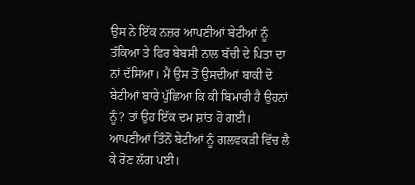ਉਸ ਨੇ ਇੱਕ ਨਜ਼ਰ ਆਪਣੀਆਂ ਬੇਟੀਆਂ ਨੂੰ ਤੱਕਿਆ ਤੇ ਫਿਰ ਬੇਬਸੀ ਨਾਲ ਬੱਚੀ ਦੇ ਪਿਤਾ ਦਾ ਨਾਂ ਦੱਸਿਆ। ਮੈਂ ਉਸ ਤੋਂ ਉਸਦੀਆਂ ਬਾਕੀ ਦੋ ਬੇਟੀਆਂ ਬਾਰੇ ਪੁੱਛਿਆ ਕਿ ਕੀ ਬਿਮਾਰੀ ਹੈ ਉਹਨਾਂ ਨੂੰ? ਤਾਂ ਉਹ ਇੱਕ ਦਮ ਸ਼ਾਂਤ ਹੋ ਗਈ। ਆਪਣੀਆਂ ਤਿੰਨੋਂ ਬੇਟੀਆਂ ਨੂੰ ਗਲਵਕੜੀ ਵਿੱਚ ਲੈ ਕੇ ਰੋਣ ਲੱਗ ਪਈ।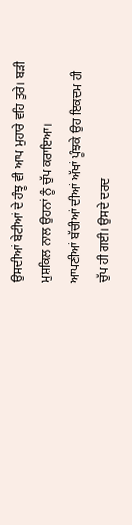ਉਸਦੀਆਂ ਬੇਟੀਆਂ ਦੇ ਹੰਝੂ ਵੀ ਆਪ ਮੁਹਾਰੇ ਵਹਿ ਤੁਰੇ। ਬੜੀ ਮੁਸ਼ਕਿਲ ਨਾਲ ਉਹਨਾਂ ਨੂੰ ਚੁੱਪ ਕਰਾਇਆ।
ਆਪਣੀਆਂ ਬੱਚੀਆਂ ਦੀਆਂ ਅੱਖਾਂ ਪੂੰਝਕੇ ਉਹ ਇਕਦਮ ਹੀ ਚੁੱਪ ਹੀ ਗਈ। ਉਸਦੇ ਦਰਦ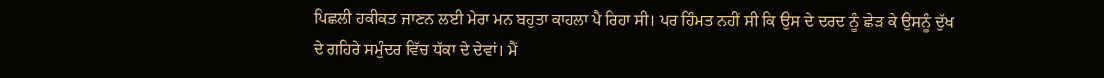ਪਿਛਲੀ ਹਕੀਕਤ ਜਾਣਨ ਲਈ ਮੇਰਾ ਮਨ ਬਹੁਤਾ ਕਾਹਲਾ ਪੈ ਰਿਹਾ ਸੀ। ਪਰ ਹਿੰਮਤ ਨਹੀਂ ਸੀ ਕਿ ਉਸ ਦੇ ਦਰਦ ਨੂੰ ਛੇੜ ਕੇ ਉਸਨੂੰ ਦੁੱਖ ਦੇ ਗਹਿਰੇ ਸਮੁੰਦਰ ਵਿੱਚ ਧੱਕਾ ਦੇ ਦੇਵਾਂ। ਮੈਂ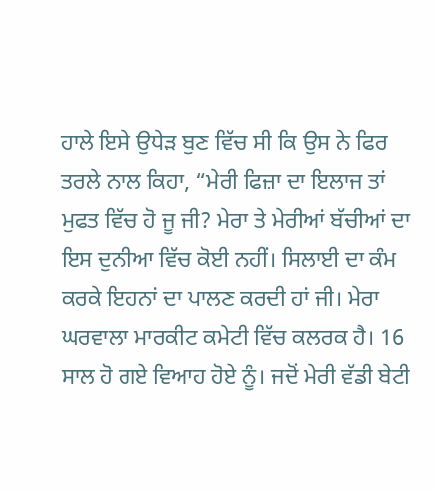ਹਾਲੇ ਇਸੇ ਉਧੇੜ ਬੁਣ ਵਿੱਚ ਸੀ ਕਿ ਉਸ ਨੇ ਫਿਰ ਤਰਲੇ ਨਾਲ ਕਿਹਾ, “ਮੇਰੀ ਫਿਜ਼ਾ ਦਾ ਇਲਾਜ ਤਾਂ ਮੁਫਤ ਵਿੱਚ ਹੋ ਜੂ ਜੀ? ਮੇਰਾ ਤੇ ਮੇਰੀਆਂ ਬੱਚੀਆਂ ਦਾ ਇਸ ਦੁਨੀਆ ਵਿੱਚ ਕੋਈ ਨਹੀਂ। ਸਿਲਾਈ ਦਾ ਕੰਮ ਕਰਕੇ ਇਹਨਾਂ ਦਾ ਪਾਲਣ ਕਰਦੀ ਹਾਂ ਜੀ। ਮੇਰਾ ਘਰਵਾਲਾ ਮਾਰਕੀਟ ਕਮੇਟੀ ਵਿੱਚ ਕਲਰਕ ਹੈ। 16 ਸਾਲ ਹੋ ਗਏ ਵਿਆਹ ਹੋਏ ਨੂੰ। ਜਦੋਂ ਮੇਰੀ ਵੱਡੀ ਬੇਟੀ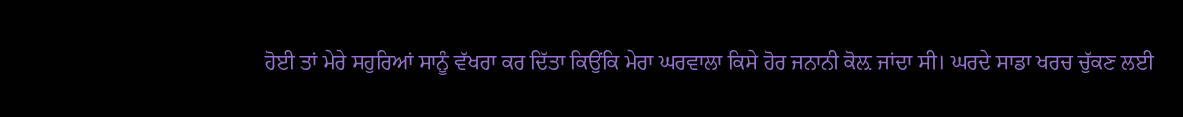ਹੋਈ ਤਾਂ ਮੇਰੇ ਸਹੁਰਿਆਂ ਸਾਨੂੰ ਵੱਖਰਾ ਕਰ ਦਿੱਤਾ ਕਿਉਂਕਿ ਮੇਰਾ ਘਰਵਾਲਾ ਕਿਸੇ ਹੋਰ ਜਨਾਨੀ ਕੋਲ਼ ਜਾਂਦਾ ਸੀ। ਘਰਦੇ ਸਾਡਾ ਖਰਚ ਚੁੱਕਣ ਲਈ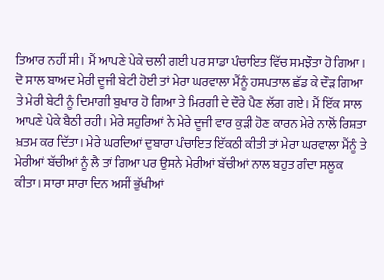ਤਿਆਰ ਨਹੀਂ ਸੀ। ਮੈਂ ਆਪਣੇ ਪੇਕੇ ਚਲੀ ਗਈ ਪਰ ਸਾਡਾ ਪੰਚਾਇਤ ਵਿੱਚ ਸਮਝੌਤਾ ਹੋ ਗਿਆ। ਦੋ ਸਾਲ ਬਾਅਦ ਮੇਰੀ ਦੂਜੀ ਬੇਟੀ ਹੋਈ ਤਾਂ ਮੇਰਾ ਘਰਵਾਲਾ ਮੈਂਨੂੰ ਹਸਪਤਾਲ ਛੱਡ ਕੇ ਦੌੜ ਗਿਆ ਤੇ ਮੇਰੀ ਬੇਟੀ ਨੂੰ ਦਿਮਾਗੀ ਬੁਖਾਰ ਹੋ ਗਿਆ ਤੇ ਮਿਰਗੀ ਦੇ ਦੌਰੇ ਪੈਣ ਲੱਗ ਗਏ। ਮੈਂ ਇੱਕ ਸਾਲ ਆਪਣੇ ਪੇਕੇ ਬੈਠੀ ਰਹੀ। ਮੇਰੇ ਸਹੁਰਿਆਂ ਨੇ ਮੇਰੇ ਦੂਜੀ ਵਾਰ ਕੁੜੀ ਹੋਣ ਕਾਰਨ ਮੇਰੇ ਨਾਲੋਂ ਰਿਸ਼ਤਾ ਖ਼ਤਮ ਕਰ ਦਿੱਤਾ। ਮੇਰੇ ਘਰਦਿਆਂ ਦੁਬਾਰਾ ਪੰਚਾਇਤ ਇੱਕਠੀ ਕੀਤੀ ਤਾਂ ਮੇਰਾ ਘਰਵਾਲਾ ਮੈਂਨੂੰ ਤੇ ਮੇਰੀਆਂ ਬੱਚੀਆਂ ਨੂੰ ਲੈ ਤਾਂ ਗਿਆ ਪਰ ਉਸਨੇ ਮੇਰੀਆਂ ਬੱਚੀਆਂ ਨਾਲ ਬਹੁਤ ਗੰਦਾ ਸਲੂਕ ਕੀਤਾ। ਸਾਰਾ ਸਾਰਾ ਦਿਨ ਅਸੀਂ ਭੁੱਖੀਆਂ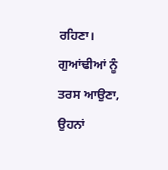ਰਹਿਣਾ। ਗੁਆਂਢੀਆਂ ਨੂੰ ਤਰਸ ਆਉਣਾ, ਉਹਨਾਂ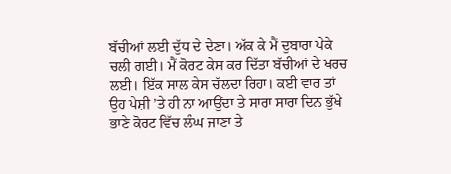ਬੱਚੀਆਂ ਲਈ ਦੁੱਧ ਦੇ ਦੇਣਾ। ਅੱਕ ਕੇ ਮੈਂ ਦੁਬਾਰਾ ਪੇਕੇ ਚਲੀ ਗਈ। ਮੈਂ ਕੋਰਟ ਕੇਸ ਕਰ ਦਿੱਤਾ ਬੱਚੀਆਂ ਦੇ ਖਰਚ ਲਈ। ਇੱਕ ਸਾਲ ਕੇਸ ਚੱਲਦਾ ਰਿਹਾ। ਕਈ ਵਾਰ ਤਾਂ ਉਹ ਪੇਸ਼ੀ ’ਤੇ ਹੀ ਨਾ ਆਉਂਦਾ ਤੇ ਸਾਰਾ ਸਾਰਾ ਦਿਨ ਭੁੱਖੇ ਭਾਣੇ ਕੋਰਟ ਵਿੱਚ ਲੰਘ ਜਾਣਾ ਤੇ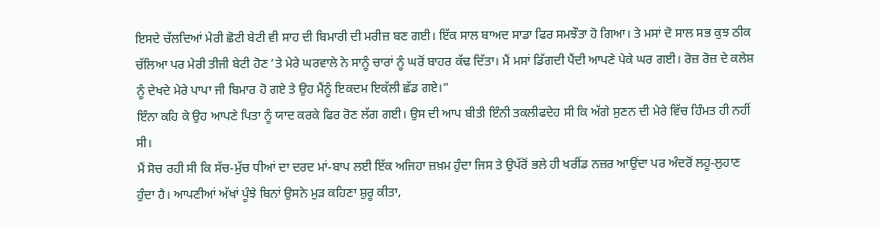ਇਸਦੇ ਚੱਲਦਿਆਂ ਮੇਰੀ ਛੋਟੀ ਬੇਟੀ ਵੀ ਸਾਹ ਦੀ ਬਿਮਾਰੀ ਦੀ ਮਰੀਜ਼ ਬਣ ਗਈ। ਇੱਕ ਸਾਲ ਬਾਅਦ ਸਾਡਾ ਫਿਰ ਸਮਝੌਤਾ ਹੋ ਗਿਆ। ਤੇ ਮਸਾਂ ਦੋ ਸਾਲ ਸਭ ਕੁਝ ਠੀਕ ਚੱਲਿਆ ਪਰ ਮੇਰੀ ਤੀਜੀ ਬੇਟੀ ਹੋਣ ’ਤੇ ਮੇਰੇ ਘਰਵਾਲੇ ਨੇ ਸਾਨੂੰ ਚਾਰਾਂ ਨੂੰ ਘਰੋਂ ਬਾਹਰ ਕੱਢ ਦਿੱਤਾ। ਮੈਂ ਮਸਾਂ ਡਿੱਗਦੀ ਪੈਂਦੀ ਆਪਣੇ ਪੇਕੇ ਘਰ ਗਈ। ਰੋਜ਼ ਰੋਜ਼ ਦੇ ਕਲੇਸ਼ ਨੂੰ ਦੇਖਦੇ ਮੇਰੇ ਪਾਪਾ ਜੀ ਬਿਮਾਰ ਹੋ ਗਏ ਤੇ ਉਹ ਮੈਂਨੂੰ ਇਕਦਮ ਇਕੱਲੀ ਛੱਡ ਗਏ।”
ਇੰਨਾ ਕਹਿ ਕੇ ਉਹ ਆਪਣੇ ਪਿਤਾ ਨੂੰ ਯਾਦ ਕਰਕੇ ਫਿਰ ਰੋਣ ਲੱਗ ਗਈ। ਉਸ ਦੀ ਆਪ ਬੀਤੀ ਇੰਨੀ ਤਕਲੀਫਦੇਹ ਸੀ ਕਿ ਅੱਗੇ ਸੁਣਨ ਦੀ ਮੇਰੇ ਵਿੱਚ ਹਿੰਮਤ ਹੀ ਨਹੀਂ ਸੀ।
ਮੈਂ ਸੋਚ ਰਹੀ ਸੀ ਕਿ ਸੱਚ-ਮੁੱਚ ਧੀਆਂ ਦਾ ਦਰਦ ਮਾਂ-ਬਾਪ ਲਈ ਇੱਕ ਅਜਿਹਾ ਜ਼ਖ਼ਮ ਹੁੰਦਾ ਜਿਸ ਤੇ ਉਪੱਰੋਂ ਭਲੇ ਹੀ ਖਰੀਂਡ ਨਜ਼ਰ ਆਉਂਦਾ ਪਰ ਅੰਦਰੋਂ ਲਹੂ-ਲੁਹਾਣ ਹੁੰਦਾ ਹੈ। ਆਪਣੀਆਂ ਅੱਖਾਂ ਪੂੰਝੇ ਬਿਨਾਂ ਉਸਨੇ ਮੁੜ ਕਹਿਣਾ ਸ਼ੁਰੂ ਕੀਤਾ,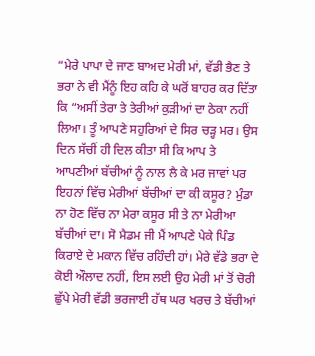“ਮੇਰੇ ਪਾਪਾ ਦੇ ਜਾਣ ਬਾਅਦ ਮੇਰੀ ਮਾਂ, ਵੱਡੀ ਭੈਣ ਤੇ ਭਰਾ ਨੇ ਵੀ ਮੈਂਨੂੰ ਇਹ ਕਹਿ ਕੇ ਘਰੋਂ ਬਾਹਰ ਕਰ ਦਿੱਤਾ ਕਿ “ਅਸੀਂ ਤੇਰਾ ਤੇ ਤੇਰੀਆਂ ਕੁੜੀਆਂ ਦਾ ਠੇਕਾ ਨਹੀਂ ਲਿਆ। ਤੂੰ ਆਪਣੇ ਸਹੁਰਿਆਂ ਦੇ ਸਿਰ ਚੜ੍ਹ ਮਰ। ਉਸ ਦਿਨ ਸੱਚੀਂ ਹੀ ਦਿਲ ਕੀਤਾ ਸੀ ਕਿ ਆਪ ਤੇ ਆਪਣੀਆਂ ਬੱਚੀਆਂ ਨੂੰ ਨਾਲ ਲੈ ਕੇ ਮਰ ਜਾਵਾਂ ਪਰ ਇਹਨਾਂ ਵਿੱਚ ਮੇਰੀਆਂ ਬੱਚੀਆਂ ਦਾ ਕੀ ਕਸੂਰ? ਮੁੰਡਾ ਨਾ ਹੋਣ ਵਿੱਚ ਨਾ ਮੇਰਾ ਕਸੂਰ ਸੀ ਤੇ ਨਾ ਮੇਰੀਆ ਬੱਚੀਆਂ ਦਾ। ਸੋ ਮੈਡਮ ਜੀ ਮੈਂ ਆਪਣੇ ਪੇਕੇ ਪਿੰਡ ਕਿਰਾਏ ਦੇ ਮਕਾਨ ਵਿੱਚ ਰਹਿੰਦੀ ਹਾਂ। ਮੇਰੇ ਵੱਡੇ ਭਰਾ ਦੇ ਕੋਈ ਔਲਾਦ ਨਹੀਂ, ਇਸ ਲਈ ਉਹ ਮੇਰੀ ਮਾਂ ਤੋਂ ਚੋਰੀ ਛੁੱਪੇ ਮੇਰੀ ਵੱਡੀ ਭਰਜਾਈ ਹੱਥ ਘਰ ਖਰਚ ਤੇ ਬੱਚੀਆਂ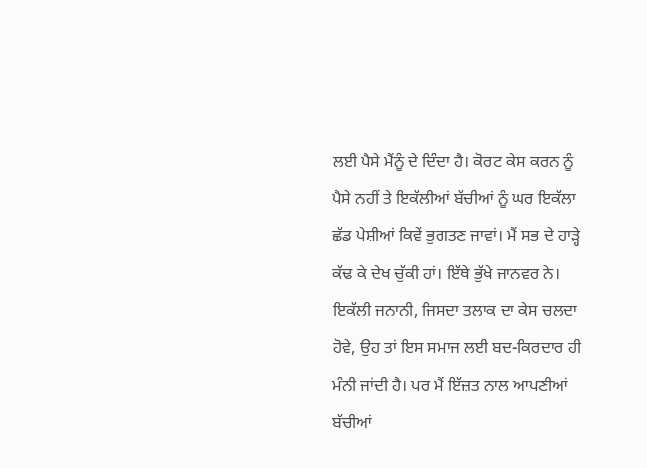ਲਈ ਪੈਸੇ ਮੈਂਨੂੰ ਦੇ ਦਿੰਦਾ ਹੈ। ਕੋਰਟ ਕੇਸ ਕਰਨ ਨੂੰ ਪੈਸੇ ਨਹੀਂ ਤੇ ਇਕੱਲੀਆਂ ਬੱਚੀਆਂ ਨੂੰ ਘਰ ਇਕੱਲਾ ਛੱਡ ਪੇਸ਼ੀਆਂ ਕਿਵੇਂ ਭੁਗਤਣ ਜਾਵਾਂ। ਮੈਂ ਸਭ ਦੇ ਹਾੜ੍ਹੇ ਕੱਢ ਕੇ ਦੇਖ ਚੁੱਕੀ ਹਾਂ। ਇੱਥੇ ਭੁੱਖੇ ਜਾਨਵਰ ਨੇ। ਇਕੱਲੀ ਜਨਾਨੀ, ਜਿਸਦਾ ਤਲਾਕ ਦਾ ਕੇਸ ਚਲਦਾ ਹੋਵੇ, ਉਹ ਤਾਂ ਇਸ ਸਮਾਜ ਲਈ ਬਦ-ਕਿਰਦਾਰ ਹੀ ਮੰਨੀ ਜਾਂਦੀ ਹੈ। ਪਰ ਮੈਂ ਇੱਜ਼ਤ ਨਾਲ ਆਪਣੀਆਂ ਬੱਚੀਆਂ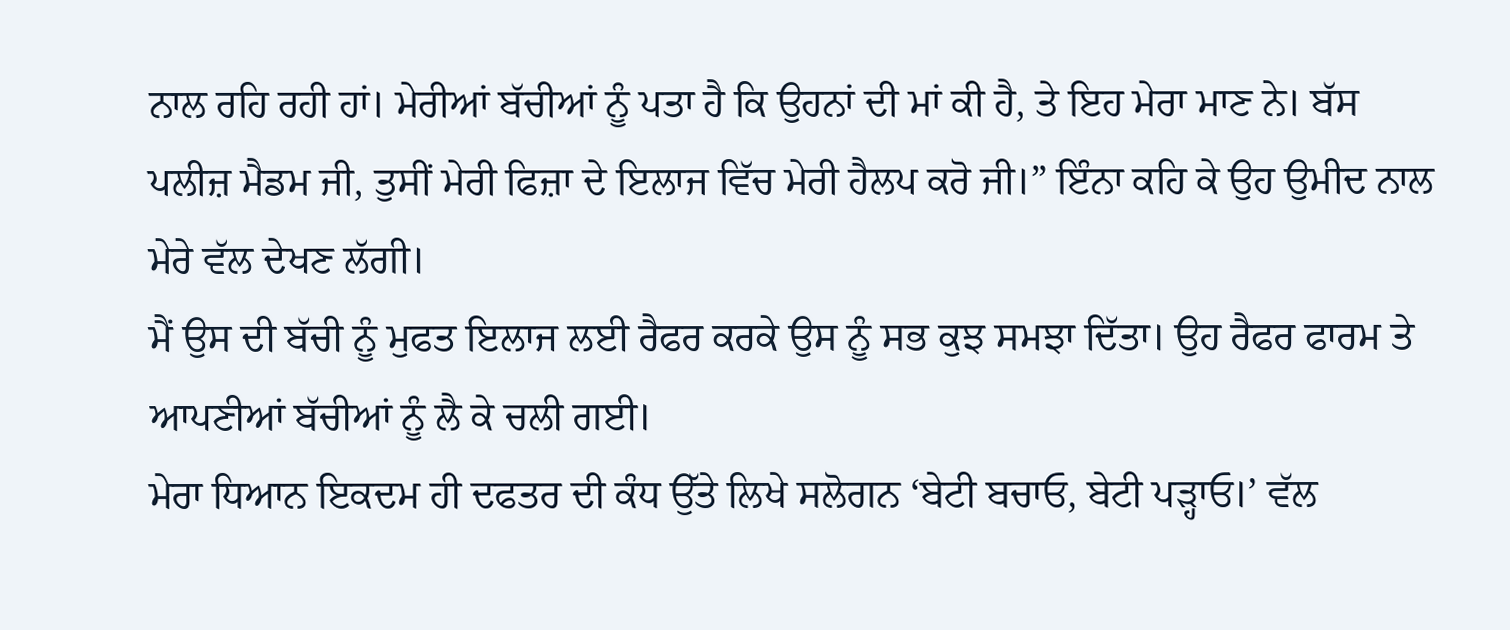ਨਾਲ ਰਹਿ ਰਹੀ ਹਾਂ। ਮੇਰੀਆਂ ਬੱਚੀਆਂ ਨੂੰ ਪਤਾ ਹੈ ਕਿ ਉਹਨਾਂ ਦੀ ਮਾਂ ਕੀ ਹੈ, ਤੇ ਇਹ ਮੇਰਾ ਮਾਣ ਨੇ। ਬੱਸ ਪਲੀਜ਼ ਮੈਡਮ ਜੀ, ਤੁਸੀਂ ਮੇਰੀ ਫਿਜ਼ਾ ਦੇ ਇਲਾਜ ਵਿੱਚ ਮੇਰੀ ਹੈਲਪ ਕਰੋ ਜੀ।” ਇੰਨਾ ਕਹਿ ਕੇ ਉਹ ਉਮੀਦ ਨਾਲ ਮੇਰੇ ਵੱਲ ਦੇਖਣ ਲੱਗੀ।
ਮੈਂ ਉਸ ਦੀ ਬੱਚੀ ਨੂੰ ਮੁਫਤ ਇਲਾਜ ਲਈ ਰੈਫਰ ਕਰਕੇ ਉਸ ਨੂੰ ਸਭ ਕੁਝ ਸਮਝਾ ਦਿੱਤਾ। ਉਹ ਰੈਫਰ ਫਾਰਮ ਤੇ ਆਪਣੀਆਂ ਬੱਚੀਆਂ ਨੂੰ ਲੈ ਕੇ ਚਲੀ ਗਈ।
ਮੇਰਾ ਧਿਆਨ ਇਕਦਮ ਹੀ ਦਫਤਰ ਦੀ ਕੰਧ ਉੱਤੇ ਲਿਖੇ ਸਲੋਗਨ ‘ਬੇਟੀ ਬਚਾਓ, ਬੇਟੀ ਪੜ੍ਹਾਓ।’ ਵੱਲ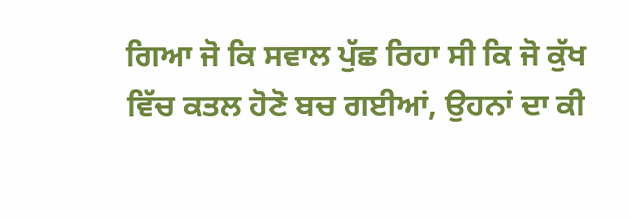ਗਿਆ ਜੋ ਕਿ ਸਵਾਲ ਪੁੱਛ ਰਿਹਾ ਸੀ ਕਿ ਜੋ ਕੁੱਖ ਵਿੱਚ ਕਤਲ ਹੋਣੋ ਬਚ ਗਈਆਂ, ਉਹਨਾਂ ਦਾ ਕੀ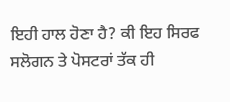ਇਹੀ ਹਾਲ ਹੋਣਾ ਹੈ? ਕੀ ਇਹ ਸਿਰਫ ਸਲੋਗਨ ਤੇ ਪੋਸਟਰਾਂ ਤੱਕ ਹੀ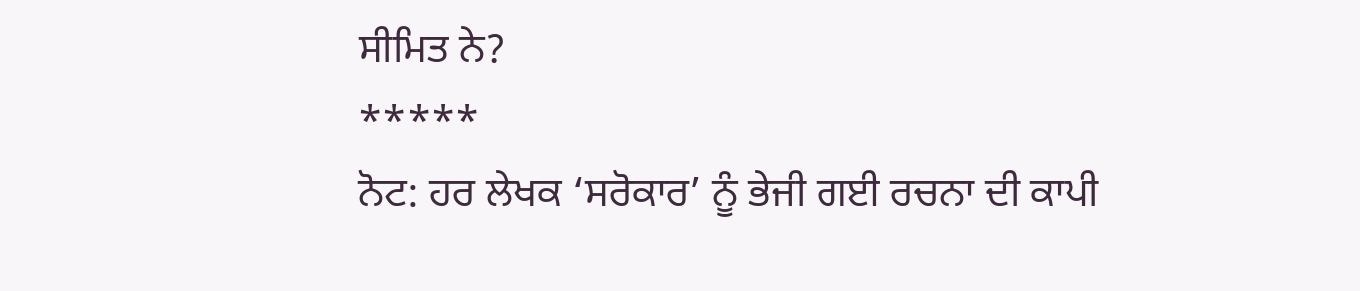ਸੀਮਿਤ ਨੇ?
*****
ਨੋਟ: ਹਰ ਲੇਖਕ ‘ਸਰੋਕਾਰ’ ਨੂੰ ਭੇਜੀ ਗਈ ਰਚਨਾ ਦੀ ਕਾਪੀ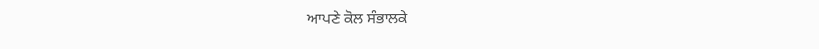ਆਪਣੇ ਕੋਲ ਸੰਭਾਲਕੇ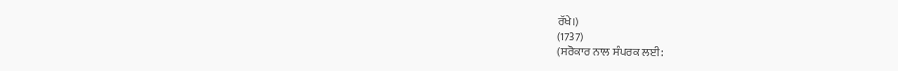ਰੱਖੇ।)
(1737)
(ਸਰੋਕਾਰ ਨਾਲ ਸੰਪਰਕ ਲਈ: